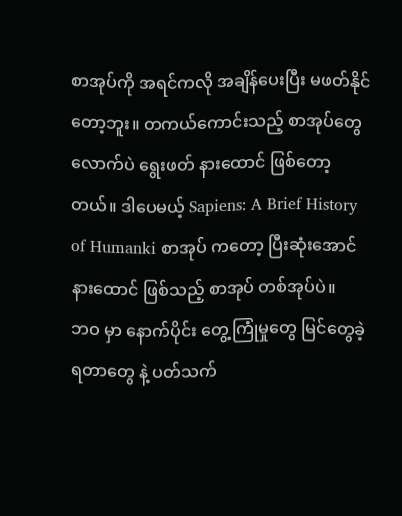စာအုပ်ကို အရင်ကလို အချိန်ပေးပြီး မဖတ်နိုင်တော့ဘူး။ တကယ်ကောင်းသည့် စာအုပ်တွေ လောက်ပဲ ရွေးဖတ် နားထောင် ဖြစ်တော့တယ်။ ဒါပေမယ့် Sapiens: A Brief History of Humanki စာအုပ် ကတော့ ပြီးဆုံးအောင် နားထောင် ဖြစ်သည့် စာအုပ် တစ်အုပ်ပဲ။
ဘဝ မှာ နောက်ပိုင်း တွေ့ကြုံမှုတွေ မြင်တွေခဲ့ရတာတွေ နဲ့ ပတ်သက်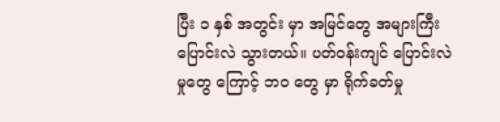ပြီး ၁ နှစ် အတွင်း မှာ အမြင်တွေ အများကြီး ပြောင်းလဲ သွားတယ်။ ပတ်ဝန်းကျင် ပြောင်းလဲမှုတွေ ကြောင့် ဘဝ တွေ မှာ ရိုက်ခတ်မှု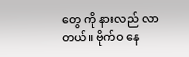တွေ ကို နားလည် လာတယ်။ ဗိုက်ဝ နေ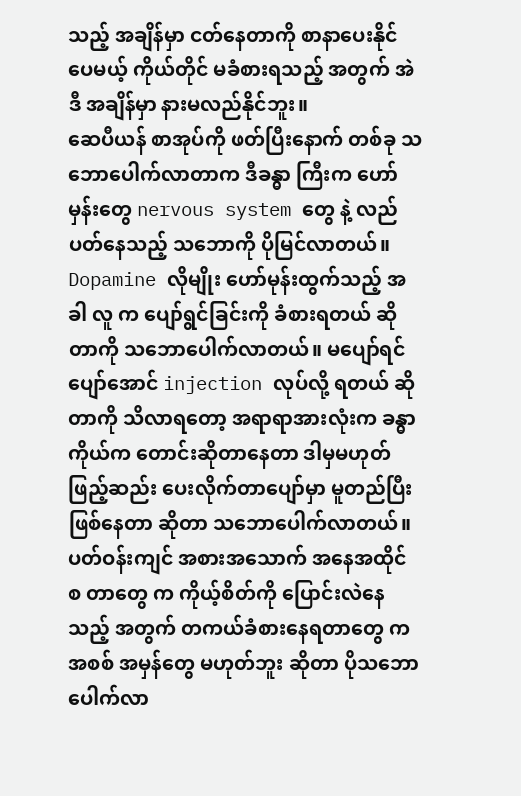သည့် အချိန်မှာ ငတ်နေတာကို စာနာပေးနိုင်ပေမယ့် ကိုယ်တိုင် မခံစားရသည့် အတွက် အဲဒီ အချိန်မှာ နားမလည်နိုင်ဘူး။
ဆေပီယန် စာအုပ်ကို ဖတ်ပြီးနောက် တစ်ခု သဘောပေါက်လာတာက ဒီခန္ဓာ ကြီးက ဟော်မှန်းတွေ nervous system တွေ နဲ့ လည်ပတ်နေသည့် သဘောကို ပိုမြင်လာတယ်။ Dopamine လိုမျိုး ဟော်မုန်းထွက်သည့် အခါ လူ က ပျော်ရွင်ခြင်းကို ခံစားရတယ် ဆိုတာကို သဘောပေါက်လာတယ်။ မပျော်ရင် ပျော်အောင် injection လုပ်လို့ ရတယ် ဆိုတာကို သိလာရတော့ အရာရာအားလုံးက ခန္ဓာကိုယ်က တောင်းဆိုတာနေတာ ဒါမှမဟုတ် ဖြည့်ဆည်း ပေးလိုက်တာပျော်မှာ မူတည်ပြီး ဖြစ်နေတာ ဆိုတာ သဘောပေါက်လာတယ်။ ပတ်ဝန်းကျင် အစားအသောက် အနေအထိုင် စ တာတွေ က ကိုယ့်စိတ်ကို ပြောင်းလဲနေသည့် အတွက် တကယ်ခံစားနေရတာတွေ က အစစ် အမှန်တွေ မဟုတ်ဘူး ဆိုတာ ပိုသဘောပေါက်လာ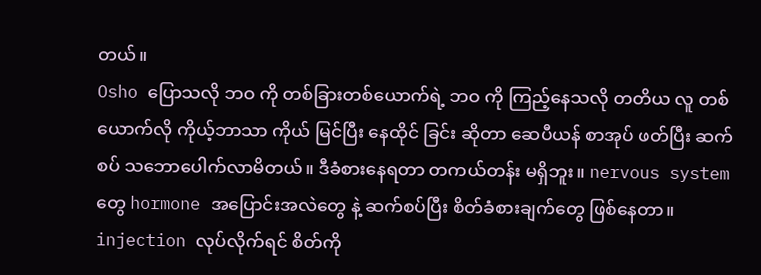တယ်။
Osho ပြောသလို ဘဝ ကို တစ်ခြားတစ်ယောက်ရဲ့ ဘဝ ကို ကြည့်နေသလို တတိယ လူ တစ်ယောက်လို ကိုယ့်ဘာသာ ကိုယ် မြင်ပြီး နေထိုင် ခြင်း ဆိုတာ ဆေပီယန် စာအုပ် ဖတ်ပြီး ဆက်စပ် သဘောပေါက်လာမိတယ်။ ဒီခံစားနေရတာ တကယ်တန်း မရှိဘူး။ nervous system တွေ hormone အပြောင်းအလဲတွေ နဲ့ ဆက်စပ်ပြီး စိတ်ခံစားချက်တွေ ဖြစ်နေတာ။ injection လုပ်လိုက်ရင် စိတ်ကို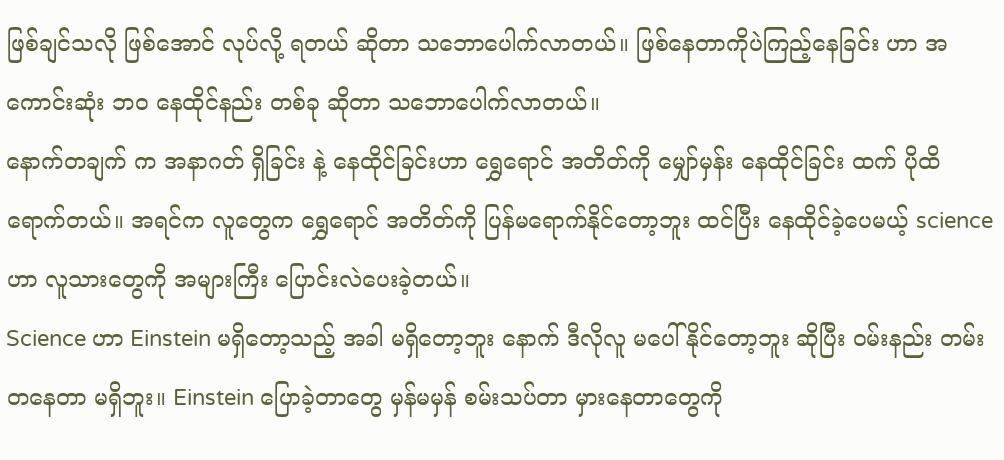ဖြစ်ချင်သလို ဖြစ်အောင် လုပ်လို့ ရတယ် ဆိုတာ သဘောပေါက်လာတယ်။ ဖြစ်နေတာကိုပဲကြည့်နေခြင်း ဟာ အကောင်းဆုံး ဘဝ နေထိုင်နည်း တစ်ခု ဆိုတာ သဘောပေါက်လာတယ်။
နောက်တချက် က အနာဂတ် ရှိခြင်း နဲ့ နေထိုင်ခြင်းဟာ ရွှေရောင် အတိတ်ကို မျှော်မှန်း နေထိုင်ခြင်း ထက် ပိုထိ ရောက်တယ်။ အရင်က လူတွေက ရွှေရောင် အတိတ်ကို ပြန်မရောက်နိုင်တော့ဘူး ထင်ပြီး နေထိုင်ခဲ့ပေမယ့် science ဟာ လူသားတွေကို အများကြီး ပြောင်းလဲပေးခဲ့တယ်။
Science ဟာ Einstein မရှိတော့သည့် အခါ မရှိတော့ဘူး နောက် ဒီလိုလူ မပေါ်နိုင်တော့ဘူး ဆိုပြီး ဝမ်းနည်း တမ်းတနေတာ မရှိဘူး။ Einstein ပြောခဲ့တာတွေ မှန်မမှန် စမ်းသပ်တာ မှားနေတာတွေကို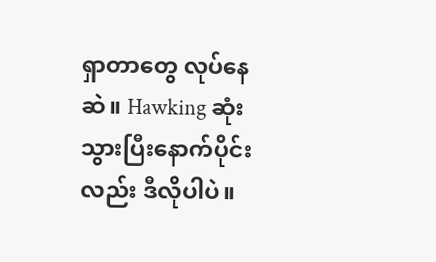ရှာတာတွေ လုပ်နေဆဲ။ Hawking ဆုံးသွားပြီးနောက်ပိုင်းလည်း ဒီလိုပါပဲ။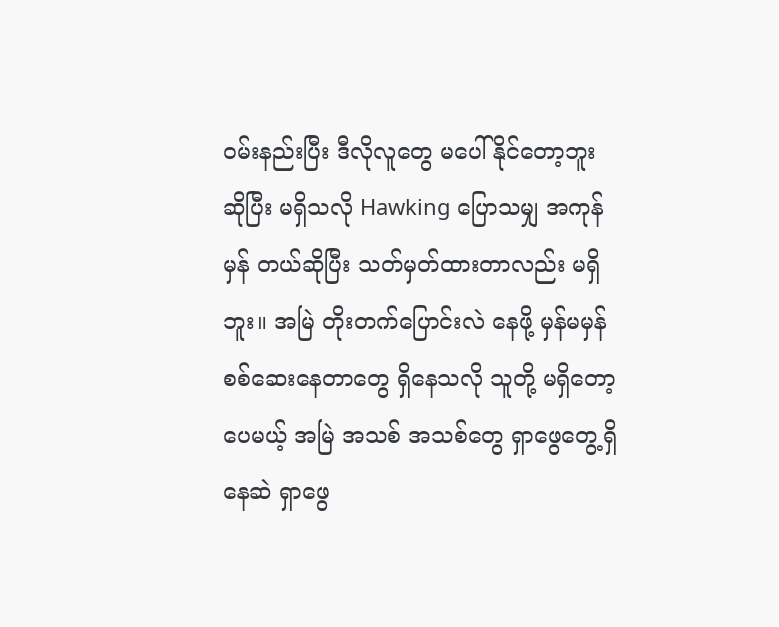ဝမ်းနည်းပြီး ဒီလိုလူတွေ မပေါ်နိုင်တော့ဘူး ဆိုပြီး မရှိသလို Hawking ပြောသမျှ အကုန်မှန် တယ်ဆိုပြီး သတ်မှတ်ထားတာလည်း မရှိဘူး။ အမြဲ တိုးတက်ပြောင်းလဲ နေဖို့ မှန်မမှန် စစ်ဆေးနေတာတွေ ရှိနေသလို သူတို့ မရှိတော့ပေမယ့် အမြဲ အသစ် အသစ်တွေ ရှာဖွေတွေ့ရှိနေဆဲ ရှာဖွေ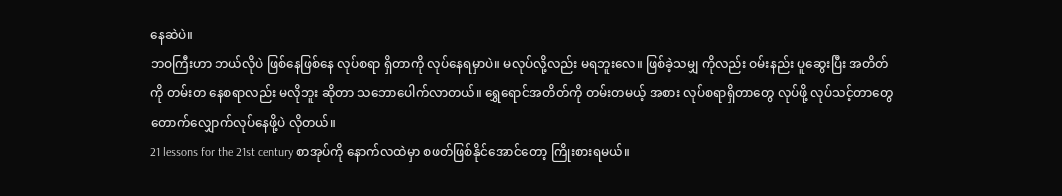နေဆဲပဲ။
ဘဝကြီးဟာ ဘယ်လိုပဲ ဖြစ်နေဖြစ်နေ လုပ်စရာ ရှိတာကို လုပ်နေရမှာပဲ။ မလုပ်လို့လည်း မရဘူးလေ။ ဖြစ်ခဲ့သမျှ ကိုလည်း ဝမ်းနည်း ပူဆွေးပြီး အတိတ်ကို တမ်းတ နေစရာလည်း မလိုဘူး ဆိုတာ သဘောပေါက်လာတယ်။ ရွှေရောင်အတိတ်ကို တမ်းတမယ့် အစား လုပ်စရာရှိတာတွေ လုပ်ဖို့ လုပ်သင့်တာတွေ တောက်လျှောက်လုပ်နေဖို့ပဲ လိုတယ်။
21 lessons for the 21st century စာအုပ်ကို နောက်လထဲမှာ စဖတ်ဖြစ်နိုင်အောင်တော့ ကြိုးစားရမယ်။